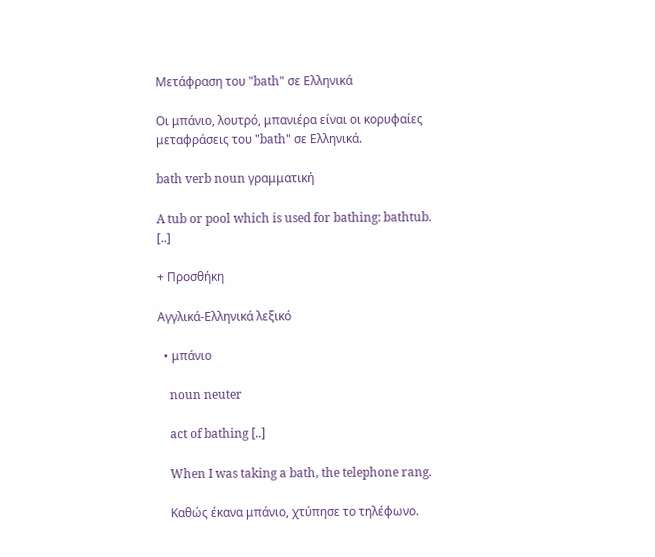Μετάφραση του "bath" σε Ελληνικά

Οι μπάνιο, λουτρό, μπανιέρα είναι οι κορυφαίες μεταφράσεις του "bath" σε Ελληνικά.

bath verb noun γραμματική

A tub or pool which is used for bathing: bathtub. [..]

+ Προσθήκη

Αγγλικά-Ελληνικά λεξικό

  • μπάνιο

    noun neuter

    act of bathing [..]

    When I was taking a bath, the telephone rang.

    Καθώς έκανα μπάνιο, χτύπησε το τηλέφωνο.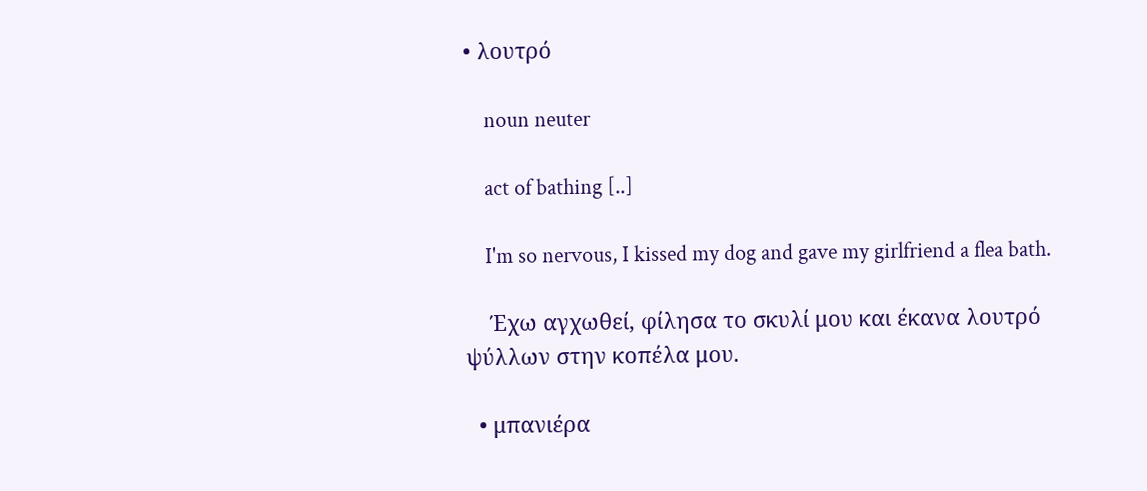• λουτρό

    noun neuter

    act of bathing [..]

    I'm so nervous, I kissed my dog and gave my girlfriend a flea bath.

    Έχω αγχωθεί, φίλησα το σκυλί μου και έκανα λουτρό ψύλλων στην κοπέλα μου.

  • μπανιέρα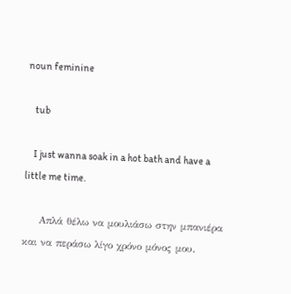noun feminine

    tub

    I just wanna soak in a hot bath and have a little me time.

    Απλά θέλω να μουλιάσω στην μπανιέρα και να περάσω λίγο χρόνο μόνος μου.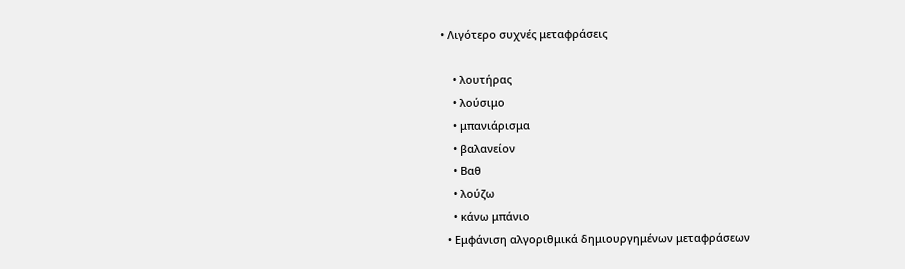• Λιγότερο συχνές μεταφράσεις

    • λουτήρας
    • λούσιμο
    • μπανιάρισμα
    • βαλανείον
    • Βαθ
    • λούζω
    • κάνω μπάνιο
  • Εμφάνιση αλγοριθμικά δημιουργημένων μεταφράσεων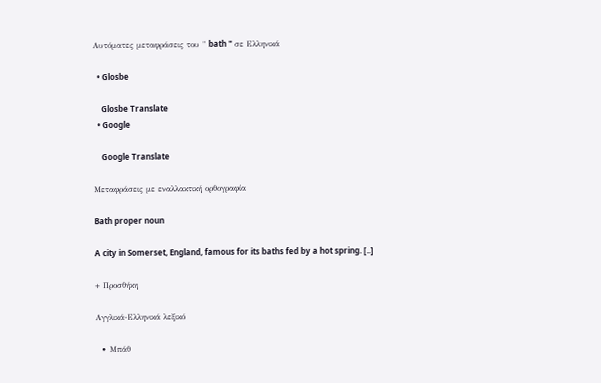Αυτόματες μεταφράσεις του " bath " σε Ελληνικά

  • Glosbe

    Glosbe Translate
  • Google

    Google Translate

Μεταφράσεις με εναλλακτική ορθογραφία

Bath proper noun

A city in Somerset, England, famous for its baths fed by a hot spring. [..]

+ Προσθήκη

Αγγλικά-Ελληνικά λεξικό

  • Μπάθ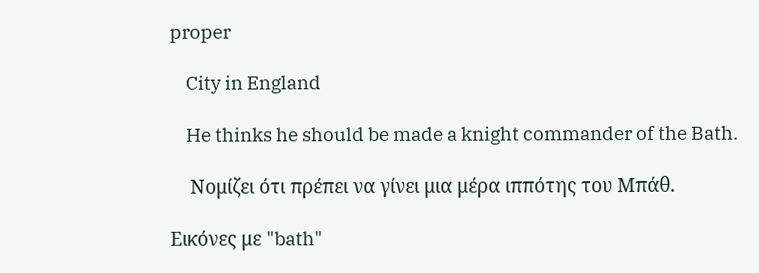proper

    City in England

    He thinks he should be made a knight commander of the Bath.

    Νομίζει ότι πρέπει να γίνει μια μέρα ιππότης του Μπάθ.

Εικόνες με "bath"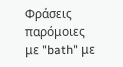Φράσεις παρόμοιες με "bath" με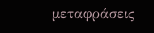μεταφράσεις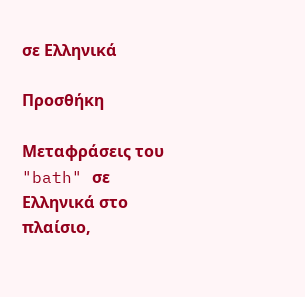σε Ελληνικά

Προσθήκη

Μεταφράσεις του "bath" σε Ελληνικά στο πλαίσιο,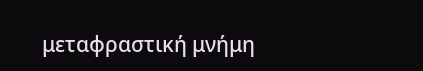μεταφραστική μνήμη